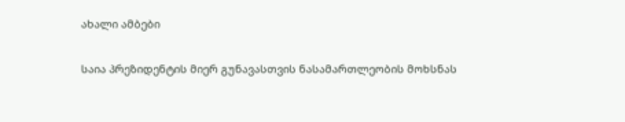ახალი ამბები

საია პრეზიდენტის მიერ გუნავასთვის ნასამართლეობის მოხსნას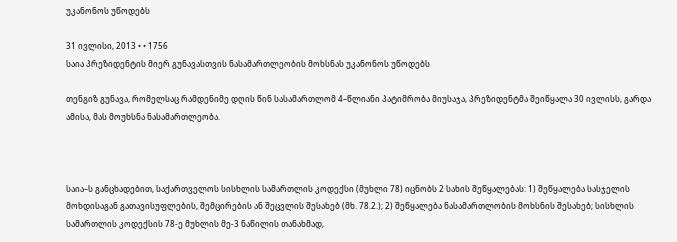უკანონოს უწოდებს

31 ივლისი, 2013 • • 1756
საია პრეზიდენტის მიერ გუნავასთვის ნასამართლეობის მოხსნას უკანონოს უწოდებს

თენგიზ გუნავა, რომელსაც რამდენიმე დღის წინ სასამართლომ 4–წლიანი პატიმრობა მიუსაჯა, პრეზიდენტმა შეიწყალა 30 ივლისს, გარდა ამისა, მას მოუხსნა ნასამართლეობა.



საია–ს განცხადებით, საქართველოს სისხლის სამართლის კოდექსი (მუხლი 78) იცნობს 2 სახის შეწყალებას: 1) შეწყალება სასჯელის მოხდისაგან გათავისუფლების, შემცირების ან შეცვლის შესახებ (მხ. 78.2.); 2) შეწყალება ნასამართლობის მოხსნის შესახებ; სისხლის სამართლის კოდექსის 78-ე მუხლის მე-3 ნაწილის თანახმად,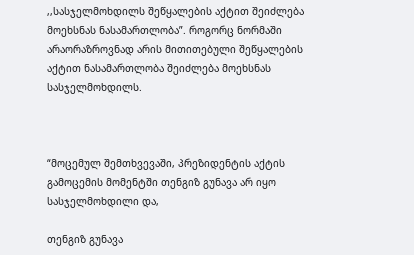,,სასჯელმოხდილს შეწყალების აქტით შეიძლება მოეხსნას ნასამართლობა”. როგორც ნორმაში არაორაზროვნად არის მითითებული შეწყალების აქტით ნასამართლობა შეიძლება მოეხსნას სასჯელმოხდილს.



“მოცემულ შემთხვევაში, პრეზიდენტის აქტის გამოცემის მომენტში თენგიზ გუნავა არ იყო სასჯელმოხდილი და,

თენგიზ გუნავა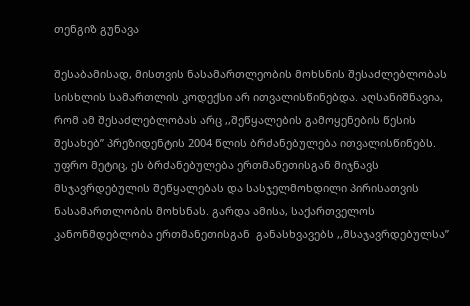თენგიზ გუნავა

შესაბამისად, მისთვის ნასამართლეობის მოხსნის შესაძლებლობას სისხლის სამართლის კოდექსი არ ითვალისწინებდა. აღსანიშნავია, რომ ამ შესაძლებლობას არც ,,შეწყალების გამოყენების წესის შესახებ” პრეზიდენტის 2004 წლის ბრძანებულება ითვალისწინებს. უფრო მეტიც, ეს ბრძანებულება ერთმანეთისგან მიჯნავს მსჯავრდებულის შეწყალებას და სასჯელმოხდილი პირისათვის ნასამართლობის მოხსნას. გარდა ამისა, საქართველოს კანონმდებლობა ერთმანეთისგან  განასხვავებს ,,მსაჯავრდებულსა”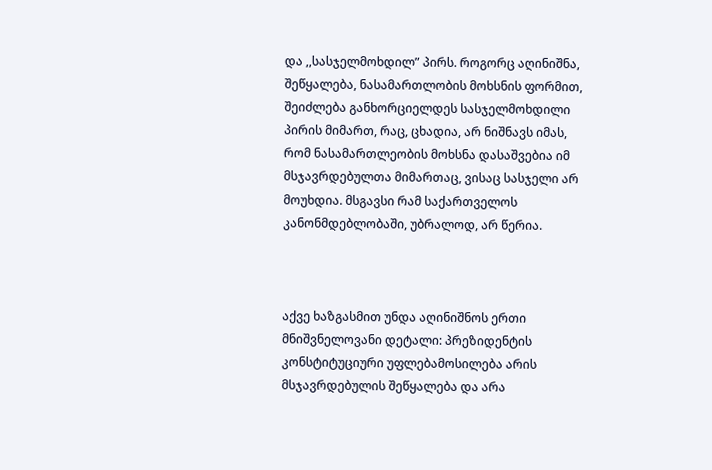და ,,სასჯელმოხდილ” პირს. როგორც აღინიშნა, შეწყალება, ნასამართლობის მოხსნის ფორმით, შეიძლება განხორციელდეს სასჯელმოხდილი პირის მიმართ, რაც, ცხადია, არ ნიშნავს იმას, რომ ნასამართლეობის მოხსნა დასაშვებია იმ მსჯავრდებულთა მიმართაც, ვისაც სასჯელი არ მოუხდია. მსგავსი რამ საქართველოს კანონმდებლობაში, უბრალოდ, არ წერია.



აქვე ხაზგასმით უნდა აღინიშნოს ერთი მნიშვნელოვანი დეტალი: პრეზიდენტის კონსტიტუციური უფლებამოსილება არის მსჯავრდებულის შეწყალება და არა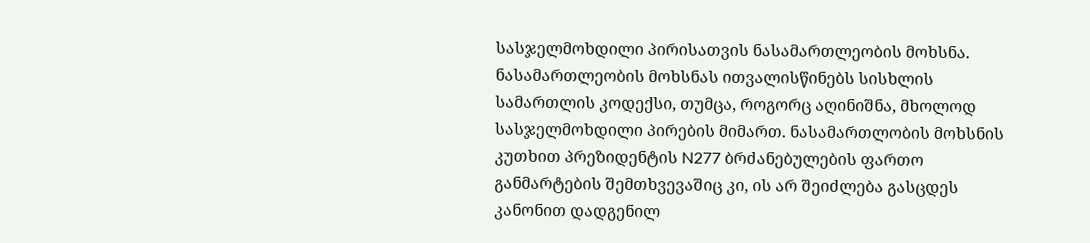სასჯელმოხდილი პირისათვის ნასამართლეობის მოხსნა. ნასამართლეობის მოხსნას ითვალისწინებს სისხლის სამართლის კოდექსი, თუმცა, როგორც აღინიშნა, მხოლოდ სასჯელმოხდილი პირების მიმართ. ნასამართლობის მოხსნის კუთხით პრეზიდენტის N277 ბრძანებულების ფართო განმარტების შემთხვევაშიც კი, ის არ შეიძლება გასცდეს კანონით დადგენილ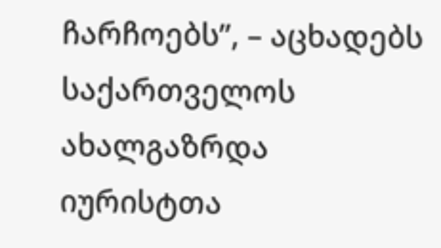ჩარჩოებს”, – აცხადებს საქართველოს ახალგაზრდა იურისტთა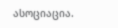ასოციაცია.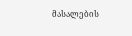მასალების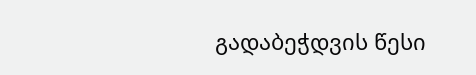გადაბეჭდვის წესი